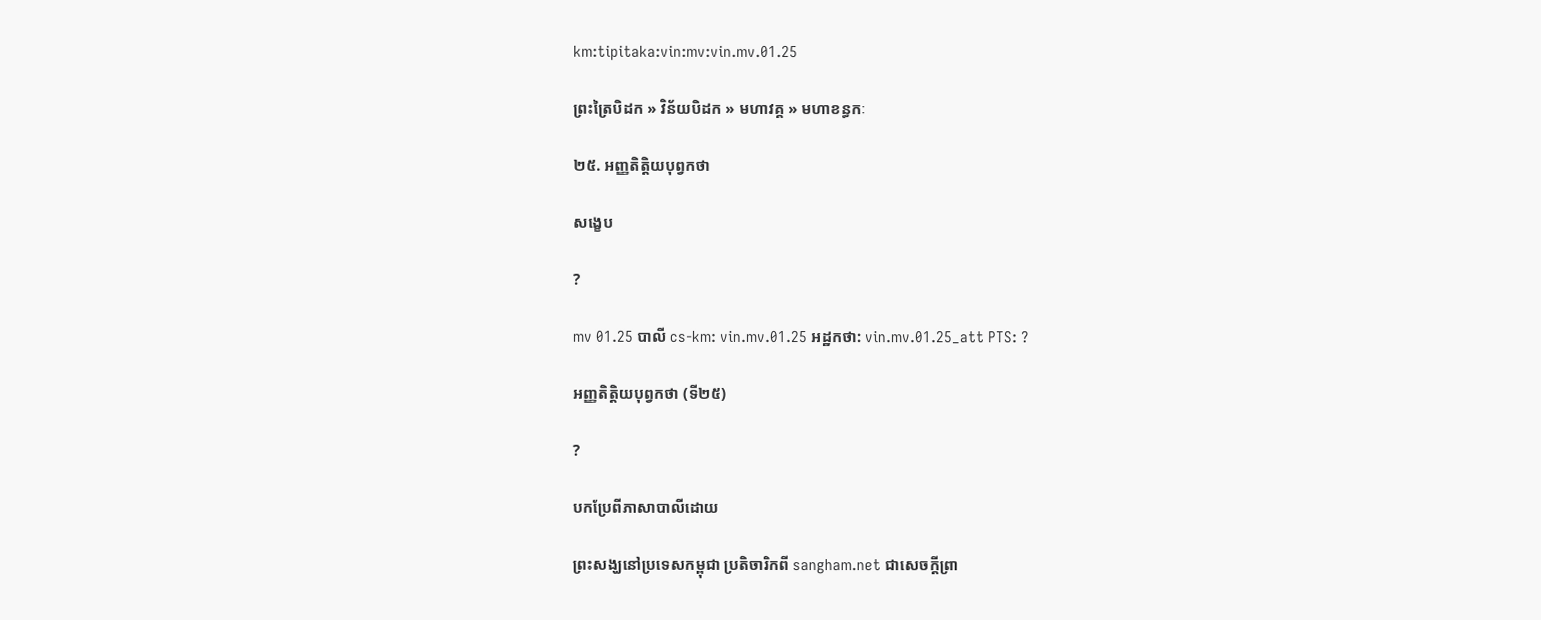km:tipitaka:vin:mv:vin.mv.01.25

ព្រះត្រៃបិដក » វិន័យបិដក » មហាវគ្គ » មហាខន្ធកៈ

២៥. អញ្ញតិត្តិយបុព្វកថា

សង្ខេប

?

mv 01.25 បាលី cs-km: vin.mv.01.25 អដ្ឋកថា: vin.mv.01.25_att PTS: ?

អញ្ញតិត្តិយបុព្វកថា (ទី២៥)

?

បកប្រែពីភាសាបាលីដោយ

ព្រះសង្ឃនៅប្រទេសកម្ពុជា ប្រតិចារិកពី sangham.net ជាសេចក្តីព្រា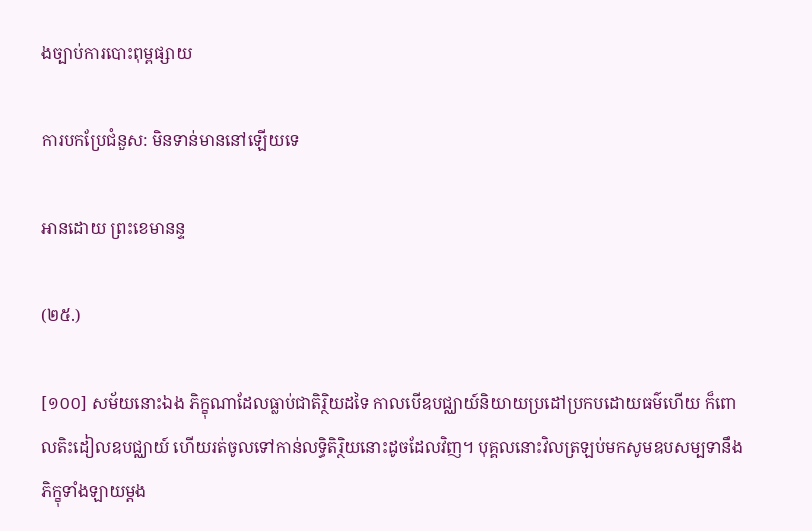ងច្បាប់ការបោះពុម្ពផ្សាយ

ការបកប្រែជំនួស: មិនទាន់មាននៅឡើយទេ

អានដោយ ព្រះខេមានន្ទ

(២៥.)

[១០០] សម័យនោះឯង ភិក្ខុណាដែលធ្លាប់ជាតិរ្ថិយដទៃ កាលបើឧបជ្ឈាយ៍និយាយប្រដៅប្រកបដោយធម៌ហើយ ក៏ពោលតិះដៀលឧបជ្ឈាយ៍ ហើយរត់ចូលទៅកាន់លទ្ធិតិរ្ថិយនោះដូចដែលវិញ។ បុគ្គលនោះវិលត្រឡប់មកសូមឧបសម្បទានឹងភិក្ខុទាំងឡាយម្តង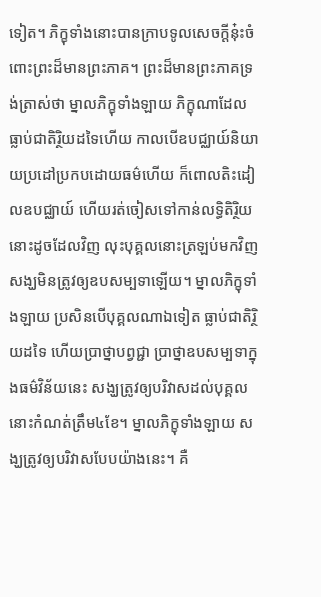ទៀត។ ភិក្ខុទាំងនោះបានក្រាបទូលសេចក្តីនុ៎ះចំពោះព្រះដ៏មានព្រះភាគ។ ព្រះដ៏មានព្រះភាគទ្រង់ត្រាស់ថា ម្នាលភិក្ខុទាំងឡាយ ភិក្ខុណាដែលធ្លាប់ជាតិរ្ថិយដទៃហើយ កាលបើឧបជ្ឈាយ៍និយាយប្រដៅប្រកបដោយធម៌ហើយ ក៏ពោលតិះដៀលឧបជ្ឈាយ៍ ហើយរត់ចៀសទៅកាន់លទ្ធិតិរ្ថិយនោះដូចដែលវិញ លុះបុគ្គលនោះត្រឡប់មកវិញ សង្ឃមិនត្រូវឲ្យឧបសម្បទាឡើយ។ ម្នាលភិក្ខុទាំងឡាយ ប្រសិនបើបុគ្គលណាឯទៀត ធ្លាប់ជាតិរ្ថិយដទៃ ហើយប្រាថ្នាបព្វជ្ជា ប្រាថ្នាឧបសម្បទាក្នុងធម៌វិន័យនេះ សង្ឃត្រូវឲ្យបរិវាសដល់បុគ្គលនោះកំណត់ត្រឹម៤ខែ។ ម្នាលភិក្ខុទាំងឡាយ សង្ឃត្រូវឲ្យបរិវាសបែបយ៉ាងនេះ។ គឺ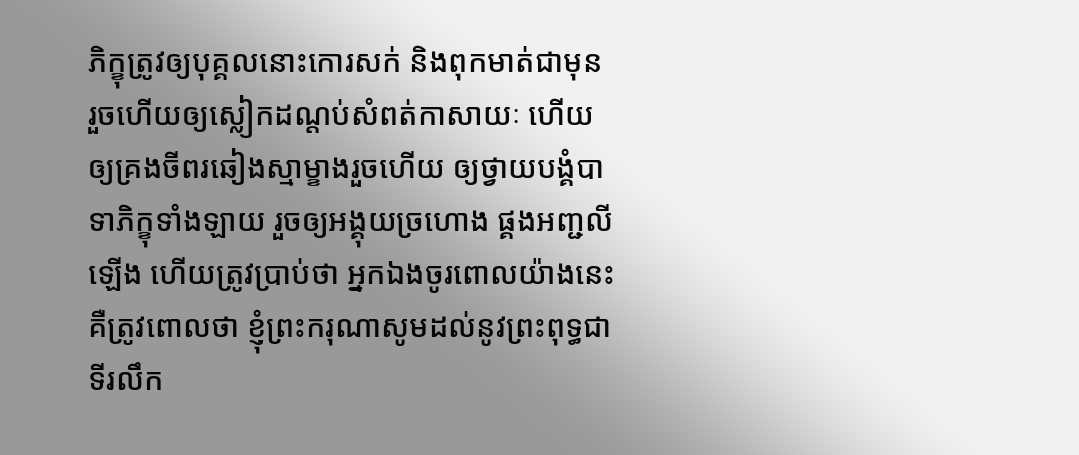ភិក្ខុត្រូវឲ្យបុគ្គលនោះកោរសក់ និងពុកមាត់ជាមុន រួចហើយឲ្យស្លៀកដណ្តប់សំពត់កាសាយៈ ហើយឲ្យគ្រងចីពរឆៀងស្មាម្ខាងរួចហើយ ឲ្យថ្វាយបង្គំបាទាភិក្ខុទាំងឡាយ រួចឲ្យអង្គុយច្រហោង ផ្គងអញ្ជលីឡើង ហើយត្រូវប្រាប់ថា អ្នកឯងចូរពោលយ៉ាងនេះ គឺត្រូវពោលថា ខ្ញុំព្រះករុណាសូមដល់នូវព្រះពុទ្ធជាទីរលឹក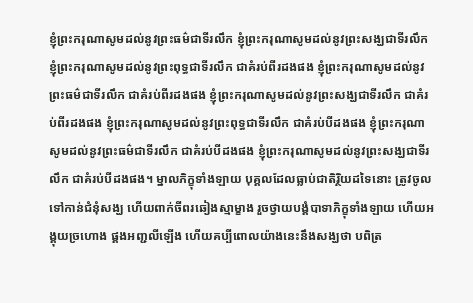ខ្ញុំព្រះករុណាសូមដល់នូវព្រះធម៌ជាទីរលឹក ខ្ញុំព្រះករុណាសូមដល់នូវព្រះសង្ឃជាទីរលឹក ខ្ញុំព្រះករុណាសូមដល់នូវព្រះពុទ្ធជាទីរលឹក ជាគំរប់ពីរដងផង ខ្ញុំព្រះករុណាសូមដល់នូវព្រះធម៌ជាទីរលឹក ជាគំរប់ពីរដងផង ខ្ញុំព្រះករុណាសូមដល់នូវព្រះសង្ឃជាទីរលឹក ជាគំរប់ពីរដងផង ខ្ញុំព្រះករុណាសូមដល់នូវព្រះពុទ្ធជាទីរលឹក ជាគំរប់បីដងផង ខ្ញុំព្រះករុណាសូមដល់នូវព្រះធម៌ជាទីរលឹក ជាគំរប់បីដងផង ខ្ញុំព្រះករុណាសូមដល់នូវព្រះសង្ឃជាទីរលឹក ជាគំរប់បីដងផង។ ម្នាលភិក្ខុទាំងឡាយ បុគ្គលដែលធ្លាប់ជាតិរ្ថិយដទៃនោះ ត្រូវចូលទៅកាន់ជំនុំសង្ឃ ហើយពាក់ចីពរឆៀងស្មាម្ខាង រួចថ្វាយបង្គំបាទាភិក្ខុទាំងឡាយ ហើយអង្គុយច្រហោង ផ្គងអញ្ជលីឡើង ហើយគប្បីពោលយ៉ាងនេះនឹងសង្ឃថា បពិត្រ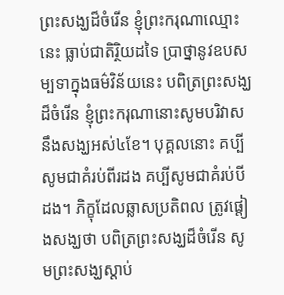ព្រះសង្ឃដ៏ចំរើន ខ្ញុំព្រះករុណាឈ្មោះនេះ ធ្លាប់ជាតិរ្ថិយដទៃ ប្រាថ្នានូវឧបសម្បទាក្នុងធម៌វិន័យនេះ បពិត្រព្រះសង្ឃដ៏ចំរើន ខ្ញុំព្រះករុណានោះសូមបរិវាសនឹងសង្ឃអស់៤ខែ។ បុគ្គលនោះ គប្បីសូមជាគំរប់ពីរដង គប្បីសូមជាគំរប់បីដង។ ភិក្ខុដែលឆ្លាសប្រតិពល ត្រូវផ្តៀងសង្ឃថា បពិត្រព្រះសង្ឃដ៏ចំរើន សូមព្រះសង្ឃស្តាប់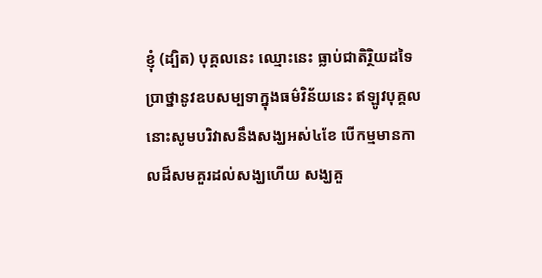ខ្ញុំ (ដ្បិត) បុគ្គលនេះ ឈ្មោះនេះ ធ្លាប់ជាតិរ្ថិយដទៃ ប្រាថ្នានូវឧបសម្បទាក្នុងធម៌វិន័យនេះ ឥឡូវបុគ្គលនោះសូមបរិវាសនឹងសង្ឃអស់៤ខែ បើកម្មមានកាលដ៏សមគួរដល់សង្ឃហើយ សង្ឃគួ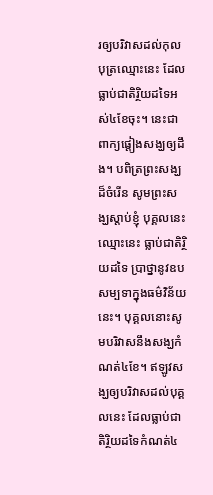រឲ្យបរិវាសដល់កុលបុត្រឈ្មោះនេះ ដែលធ្លាប់ជាតិរ្ថិយដទៃអស់៤ខែចុះ។ នេះជាពាក្យផ្តៀងសង្ឃឲ្យដឹង។ បពិត្រព្រះសង្ឃដ៏ចំរើន សូមព្រះសង្ឃស្តាប់ខ្ញុំ បុគ្គលនេះ ឈ្មោះនេះ ធ្លាប់ជាតិរ្ថិយដទៃ ប្រាថ្នានូវឧបសម្បទាក្នុងធម៌វិន័យនេះ។ បុគ្គលនោះសូមបរិវាសនឹងសង្ឃកំណត់៤ខែ។ ឥឡូវសង្ឃឲ្យបរិវាសដល់បុគ្គលនេះ ដែលធ្លាប់ជាតិរ្ថិយដទៃកំណត់៤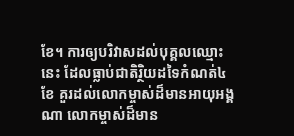ខែ។ ការឲ្យបរិវាសដល់បុគ្គលឈ្មោះនេះ ដែលធ្លាប់ជាតិរ្ថិយដទៃកំណត់៤ខែ គួរដល់លោកម្ចាស់ដ៏មានអាយុអង្គណា លោកម្ចាស់ដ៏មាន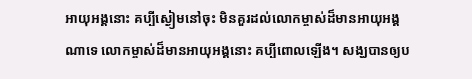អាយុអង្គនោះ គប្បីស្ងៀមនៅចុះ មិនគួរដល់លោកម្ចាស់ដ៏មានអាយុអង្គណាទេ លោកម្ចាស់ដ៏មានអាយុអង្គនោះ គប្បីពោលឡើង។ សង្ឃបានឲ្យប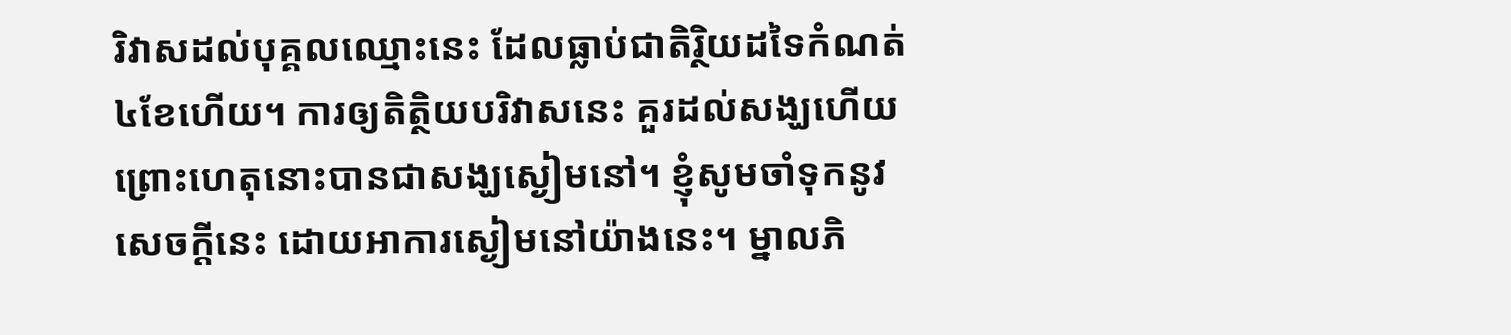រិវាសដល់បុគ្គលឈ្មោះនេះ ដែលធ្លាប់ជាតិរ្ថិយដទៃកំណត់៤ខែហើយ។ ការឲ្យតិត្ថិយបរិវាសនេះ គួរដល់សង្ឃហើយ ព្រោះហេតុនោះបានជាសង្ឃស្ងៀមនៅ។ ខ្ញុំសូមចាំទុកនូវសេចក្តីនេះ ដោយអាការស្ងៀមនៅយ៉ាងនេះ។ ម្នាលភិ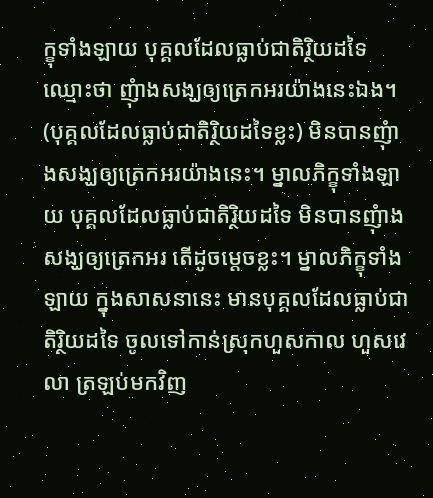ក្ខុទាំងឡាយ បុគ្គលដែលធ្លាប់ជាតិរ្ថិយដទៃឈ្មោះថា ញុំាងសង្ឃឲ្យត្រេកអរយ៉ាងនេះឯង។ (បុគ្គលដែលធ្លាប់ជាតិរ្ថិយដទៃខ្លះ) មិនបានញុំាងសង្ឃឲ្យត្រេកអរយ៉ាងនេះ។ ម្នាលភិក្ខុទាំងឡាយ បុគ្គលដែលធ្លាប់ជាតិរ្ថិយដទៃ មិនបានញុំាងសង្ឃឲ្យត្រេកអរ តើដូចម្តេចខ្លះ។ ម្នាលភិក្ខុទាំងឡាយ ក្នុងសាសនានេះ មានបុគ្គលដែលធ្លាប់ជាតិរ្ថិយដទៃ ចូលទៅកាន់ស្រុកហួសកាល ហួសវេលា ត្រឡប់មកវិញ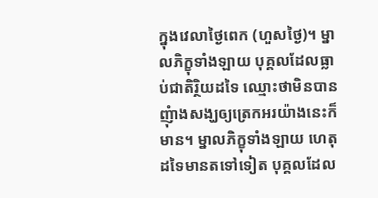ក្នុងវេលាថ្ងៃពេក (ហួសថ្ងៃ)។ ម្នាលភិក្ខុទាំងឡាយ បុគ្គលដែលធ្លាប់ជាតិរ្ថិយដទៃ ឈ្មោះថាមិនបានញុំាងសង្ឃឲ្យត្រេកអរយ៉ាងនេះក៏មាន។ ម្នាលភិក្ខុទាំងឡាយ ហេតុដទៃមានតទៅទៀត បុគ្គលដែល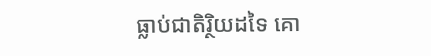ធ្លាប់ជាតិរ្ថិយដទៃ គោ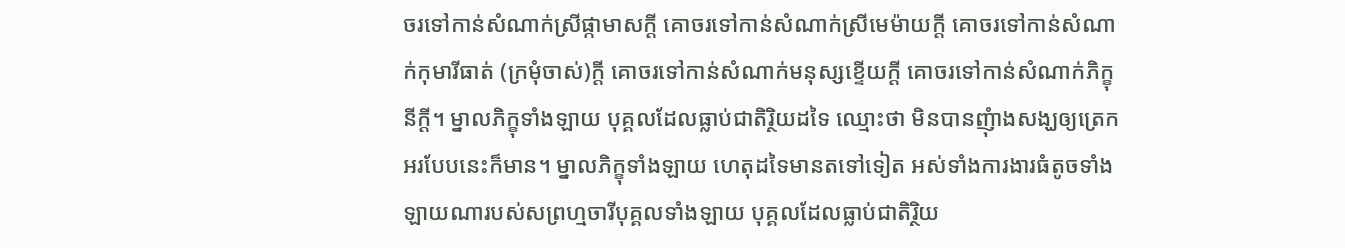ចរទៅកាន់សំណាក់ស្រីផ្កាមាសក្តី គោចរទៅកាន់សំណាក់ស្រីមេម៉ាយក្តី គោចរទៅកាន់សំណាក់កុមារីធាត់ (ក្រមុំចាស់)ក្តី គោចរទៅកាន់សំណាក់មនុស្សខ្ទើយក្តី គោចរទៅកាន់សំណាក់ភិក្ខុនីក្តី។ ម្នាលភិក្ខុទាំងឡាយ បុគ្គលដែលធ្លាប់ជាតិរ្ថិយដទៃ ឈ្មោះថា មិនបានញុំាងសង្ឃឲ្យត្រេកអរបែបនេះក៏មាន។ ម្នាលភិក្ខុទាំងឡាយ ហេតុដទៃមានតទៅទៀត អស់ទាំងការងារធំតូចទាំងឡាយណារបស់សព្រហ្មចារីបុគ្គលទាំងឡាយ បុគ្គលដែលធ្លាប់ជាតិរ្ថិយ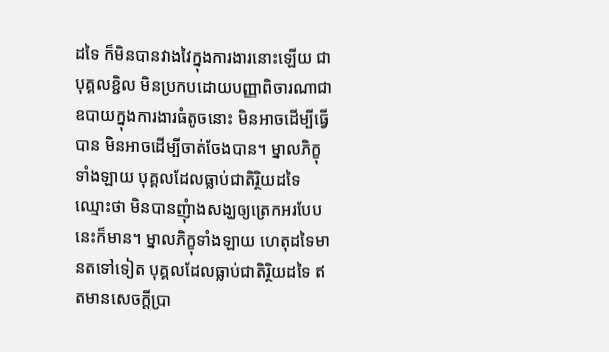ដទៃ ក៏មិនបានវាងវៃក្នុងការងារនោះឡើយ ជាបុគ្គលខ្ជិល មិនប្រកបដោយបញ្ញាពិចារណាជាឧបាយក្នុងការងារធំតូចនោះ មិនអាចដើម្បីធ្វើបាន មិនអាចដើម្បីចាត់ចែងបាន។ ម្នាលភិក្ខុទាំងឡាយ បុគ្គលដែលធ្លាប់ជាតិរ្ថិយដទៃ ឈ្មោះថា មិនបានញុំាងសង្ឃឲ្យត្រេកអរបែបនេះក៏មាន។ ម្នាលភិក្ខុទាំងឡាយ ហេតុដទៃមានតទៅទៀត បុគ្គលដែលធ្លាប់ជាតិរ្ថិយដទៃ ឥតមានសេចក្តីប្រា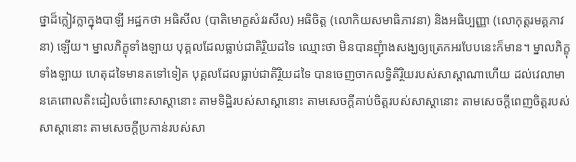ថ្នាដ៏ក្លៀវក្លាក្នុងបាឡី អដ្ឋកថា អធិសីល (បាតិមោក្ខសំវរសីល) អធិចិត្ត (លោកិយសមាធិភាវនា) និងអធិប្បញ្ញា (លោកុត្តរមគ្គភាវនា) ឡើយ។ ម្នាលភិក្ខុទាំងឡាយ បុគ្គលដែលធ្លាប់ជាតិរ្ថិយដទៃ ឈ្មោះថា មិនបានញុំាងសង្ឃឲ្យត្រេកអរបែបនេះក៏មាន។ ម្នាលភិក្ខុទាំងឡាយ ហេតុដទៃមានតទៅទៀត បុគ្គលដែលធ្លាប់ជាតិរ្ថិយដទៃ បានចេញចាកលទ្ធិតិរ្ថិយរបស់សាស្តាណាហើយ ដល់វេលាមានគេពោលតិះដៀលចំពោះសាស្តានោះ តាមទិដ្ឋិរបស់សាស្តានោះ តាមសេចក្តីគាប់ចិត្តរបស់សាស្តានោះ តាមសេចក្តីពេញចិត្តរបស់សាស្តានោះ តាមសេចក្តីប្រកាន់របស់សា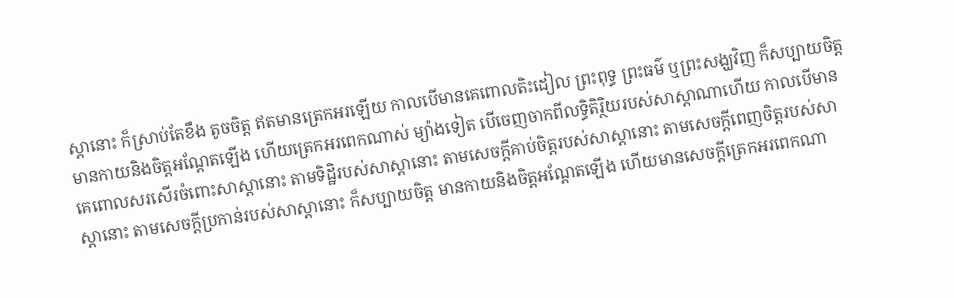ស្តានោះ ក៏ស្រាប់តែខឹង តូចចិត្ត ឥតមានត្រេកអរឡើយ កាលបើមានគេពោលតិះដៀល ព្រះពុទ្ធ ព្រះធម៌ ឬព្រះសង្ឃវិញ ក៏សប្បាយចិត្ត មានកាយនិងចិត្តអណ្តែតឡើង ហើយត្រេកអរពេកណាស់ ម្យ៉ាងទៀត បើចេញចាកពីលទ្ធិតិរ្ថិយរបស់សាស្តាណាហើយ កាលបើមានគេពោលសរសើរចំពោះសាស្តានោះ តាមទិដ្ឋិរបស់សាស្តានោះ តាមសេចក្តីគាប់ចិត្តរបស់សាស្តានោះ តាមសេចក្តីពេញចិត្តរបស់សាស្តានោះ តាមសេចក្តីប្រកាន់របស់សាស្តានោះ ក៏សប្បាយចិត្ត មានកាយនិងចិត្តអណ្តែតឡើង ហើយមានសេចក្តីត្រេកអរពេកណា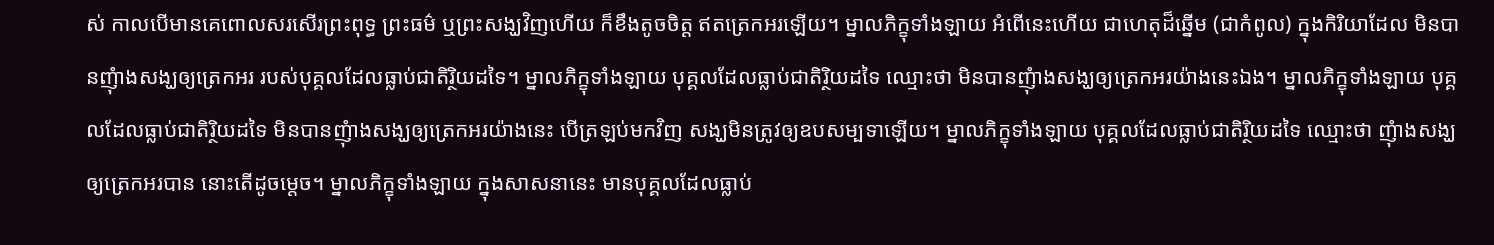ស់ កាលបើមានគេពោលសរសើរព្រះពុទ្ធ ព្រះធម៌ ឬព្រះសង្ឃវិញហើយ ក៏ខឹងតូចចិត្ត ឥតត្រេកអរឡើយ។ ម្នាលភិក្ខុទាំងឡាយ អំពើនេះហើយ ជាហេតុដ៏ឆ្នើម (ជាកំពូល) ក្នុងកិរិយាដែល មិនបានញុំាងសង្ឃឲ្យត្រេកអរ របស់បុគ្គលដែលធ្លាប់ជាតិរ្ថិយដទៃ។ ម្នាលភិក្ខុទាំងឡាយ បុគ្គលដែលធ្លាប់ជាតិរ្ថិយដទៃ ឈ្មោះថា មិនបានញុំាងសង្ឃឲ្យត្រេកអរយ៉ាងនេះឯង។ ម្នាលភិក្ខុទាំងឡាយ បុគ្គលដែលធ្លាប់ជាតិរ្ថិយដទៃ មិនបានញុំាងសង្ឃឲ្យត្រេកអរយ៉ាងនេះ បើត្រឡប់មកវិញ សង្ឃមិនត្រូវឲ្យឧបសម្បទាឡើយ។ ម្នាលភិក្ខុទាំងឡាយ បុគ្គលដែលធ្លាប់ជាតិរ្ថិយដទៃ ឈ្មោះថា ញុំាងសង្ឃឲ្យត្រេកអរបាន នោះតើដូចម្តេច។ ម្នាលភិក្ខុទាំងឡាយ ក្នុងសាសនានេះ មានបុគ្គលដែលធ្លាប់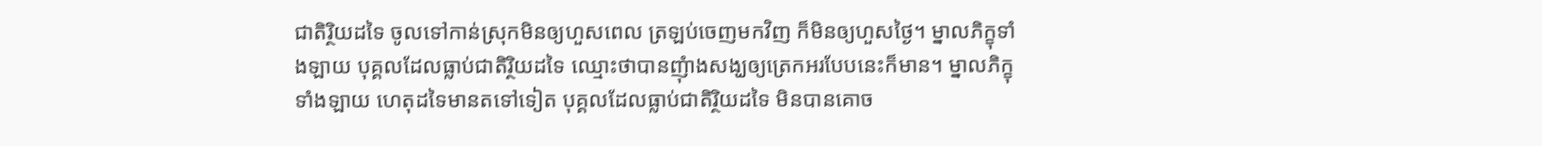ជាតិរ្ថិយដទៃ ចូលទៅកាន់ស្រុកមិនឲ្យហួសពេល ត្រឡប់ចេញមកវិញ ក៏មិនឲ្យហួសថ្ងៃ។ ម្នាលភិក្ខុទាំងឡាយ បុគ្គលដែលធ្លាប់ជាតិរ្ថិយដទៃ ឈ្មោះថាបានញុំាងសង្ឃឲ្យត្រេកអរបែបនេះក៏មាន។ ម្នាលភិក្ខុទាំងឡាយ ហេតុដទៃមានតទៅទៀត បុគ្គលដែលធ្លាប់ជាតិរ្ថិយដទៃ មិនបានគោច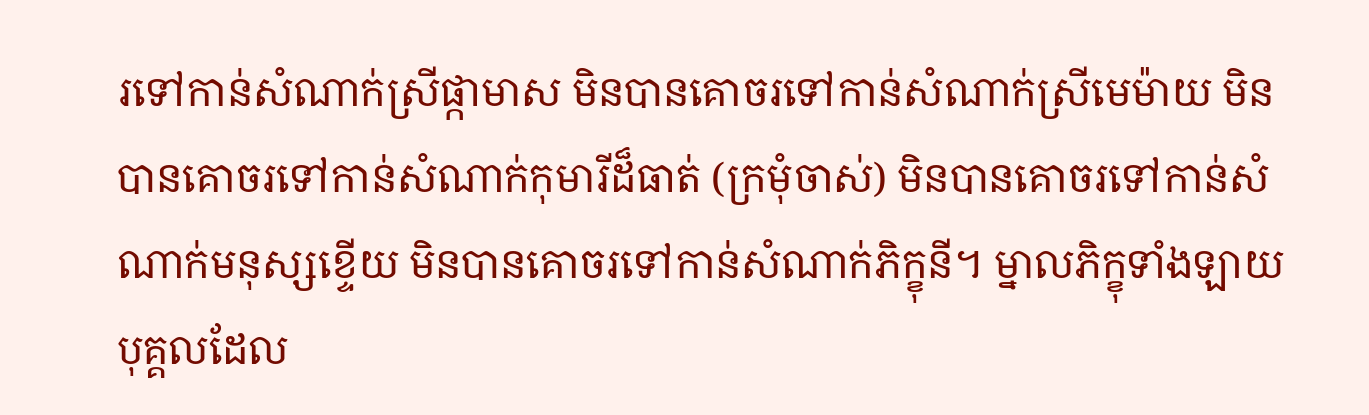រទៅកាន់សំណាក់ស្រីផ្កាមាស មិនបានគោចរទៅកាន់សំណាក់ស្រីមេម៉ាយ មិនបានគោចរទៅកាន់សំណាក់កុមារីដ៏ធាត់ (ក្រមុំចាស់) មិនបានគោចរទៅកាន់សំណាក់មនុស្សខ្ទើយ មិនបានគោចរទៅកាន់សំណាក់ភិក្ខុនី។ ម្នាលភិក្ខុទាំងឡាយ បុគ្គលដែល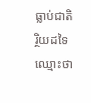ធ្លាប់ជាតិរ្ថិយដទៃ ឈ្មោះថា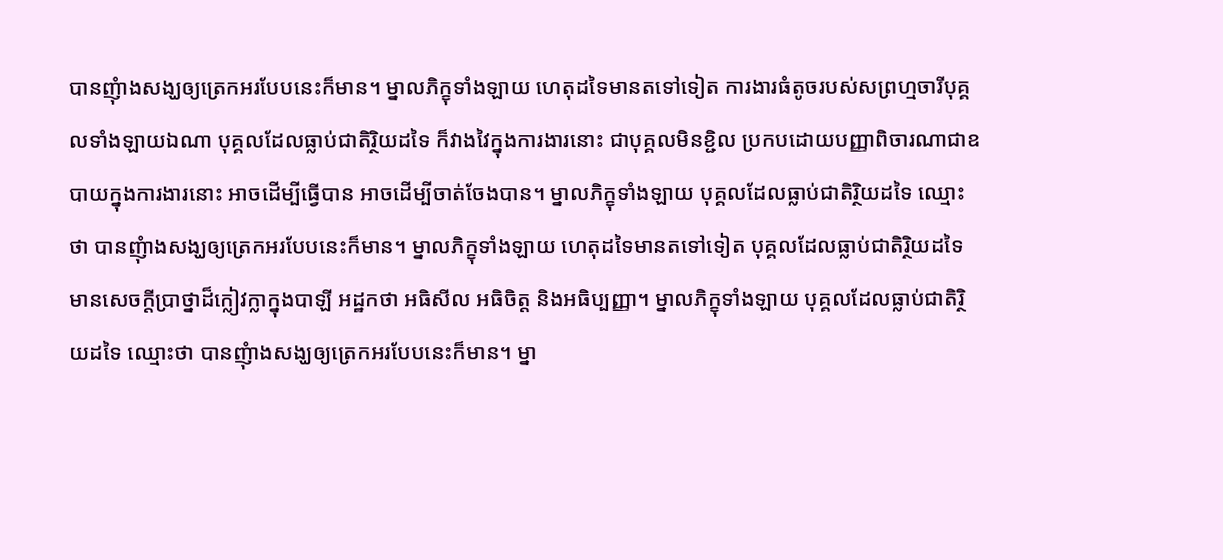បានញុំាងសង្ឃឲ្យត្រេកអរបែបនេះក៏មាន។ ម្នាលភិក្ខុទាំងឡាយ ហេតុដទៃមានតទៅទៀត ការងារធំតូចរបស់សព្រហ្មចារីបុគ្គលទាំងឡាយឯណា បុគ្គលដែលធ្លាប់ជាតិរ្ថិយដទៃ ក៏វាងវៃក្នុងការងារនោះ ជាបុគ្គលមិនខ្ជិល ប្រកបដោយបញ្ញាពិចារណាជាឧបាយក្នុងការងារនោះ អាចដើម្បីធ្វើបាន អាចដើម្បីចាត់ចែងបាន។ ម្នាលភិក្ខុទាំងឡាយ បុគ្គលដែលធ្លាប់ជាតិរ្ថិយដទៃ ឈ្មោះថា បានញុំាងសង្ឃឲ្យត្រេកអរបែបនេះក៏មាន។ ម្នាលភិក្ខុទាំងឡាយ ហេតុដទៃមានតទៅទៀត បុគ្គលដែលធ្លាប់ជាតិរ្ថិយដទៃ មានសេចក្តីប្រាថ្នាដ៏ក្លៀវក្លាក្នុងបាឡី អដ្ឋកថា អធិសីល អធិចិត្ត និងអធិប្បញ្ញា។ ម្នាលភិក្ខុទាំងឡាយ បុគ្គលដែលធ្លាប់ជាតិរ្ថិយដទៃ ឈ្មោះថា បានញុំាងសង្ឃឲ្យត្រេកអរបែបនេះក៏មាន។ ម្នា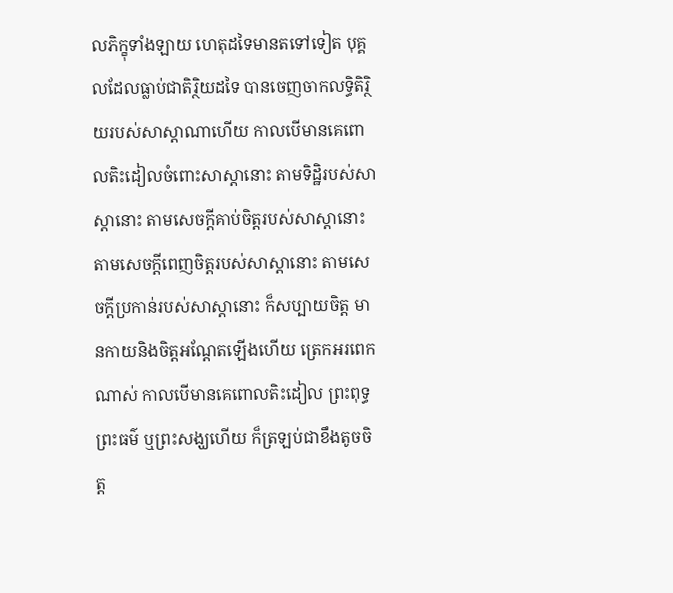លភិក្ខុទាំងឡាយ ហេតុដទៃមានតទៅទៀត បុគ្គលដែលធ្លាប់ជាតិរ្ថិយដទៃ បានចេញចាកលទ្ធិតិរ្ថិយរបស់សាស្តាណាហើយ កាលបើមានគេពោលតិះដៀលចំពោះសាស្តានោះ តាមទិដ្ឋិរបស់សាស្តានោះ តាមសេចក្តីគាប់ចិត្តរបស់សាស្តានោះ តាមសេចក្តីពេញចិត្តរបស់សាស្តានោះ តាមសេចក្តីប្រកាន់របស់សាស្តានោះ ក៏សប្បាយចិត្ត មានកាយនិងចិត្តអណ្តែតឡើងហើយ ត្រេកអរពេកណាស់ កាលបើមានគេពោលតិះដៀល ព្រះពុទ្ធ ព្រះធម៌ ឬព្រះសង្ឃហើយ ក៏ត្រឡប់ជាខឹងតូចចិត្ត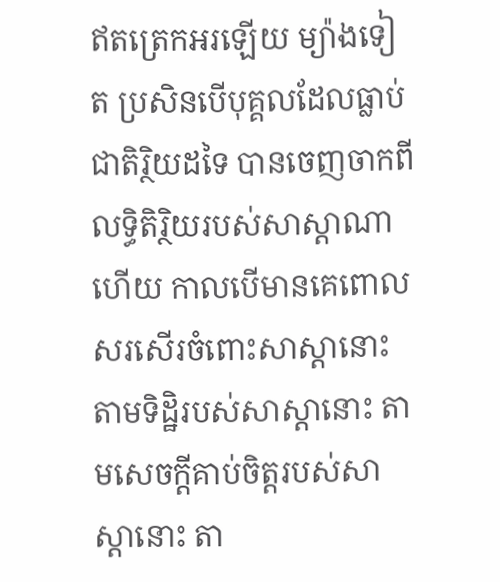ឥតត្រេកអរឡើយ ម្យ៉ាងទៀត ប្រសិនបើបុគ្គលដែលធ្លាប់ជាតិរ្ថិយដទៃ បានចេញចាកពីលទ្ធិតិរ្ថិយរបស់សាស្តាណាហើយ កាលបើមានគេពោលសរសើរចំពោះសាស្តានោះ តាមទិដ្ឋិរបស់សាស្តានោះ តាមសេចក្តីគាប់ចិត្តរបស់សាស្តានោះ តា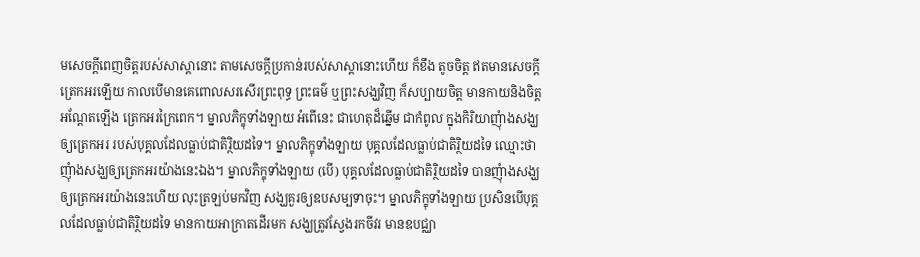មសេចក្តីពេញចិត្តរបស់សាស្តានោះ តាមសេចក្តីប្រកាន់របស់សាស្តានោះហើយ ក៏ខឹង តូចចិត្ត ឥតមានសេចក្តីត្រេកអរឡើយ កាលបើមានគេពោលសរសើរព្រះពុទ្ធ ព្រះធម៌ ឬព្រះសង្ឃវិញ ក៏សប្បាយចិត្ត មានកាយនិងចិត្តអណ្តែតឡើង ត្រេកអរក្រៃពេក។ ម្នាលភិក្ខុទាំងឡាយ អំពើនេះ ជាហេតុដ៏ឆ្នើម ជាកំពូល ក្នុងកិរិយាញុំាងសង្ឃឲ្យត្រេកអរ របស់បុគ្គលដែលធ្លាប់ជាតិរ្ថិយដទៃ។ ម្នាលភិក្ខុទាំងឡាយ បុគ្គលដែលធ្លាប់ជាតិរ្ថិយដទៃ ឈ្មោះថា ញុំាងសង្ឃឲ្យត្រេកអរយ៉ាងនេះឯង។ ម្នាលភិក្ខុទាំងឡាយ (បើ) បុគ្គលដែលធ្លាប់ជាតិរ្ថិយដទៃ បានញុំាងសង្ឃឲ្យត្រេកអរយ៉ាងនេះហើយ លុះត្រឡប់មកវិញ សង្ឃគួរឲ្យឧបសម្បទាចុះ។ ម្នាលភិក្ខុទាំងឡាយ ប្រសិនបើបុគ្គលដែលធ្លាប់ជាតិរ្ថិយដទៃ មានកាយអាក្រាតដើរមក សង្ឃត្រូវស្វែងរកចីវរ មានឧបជ្ឈា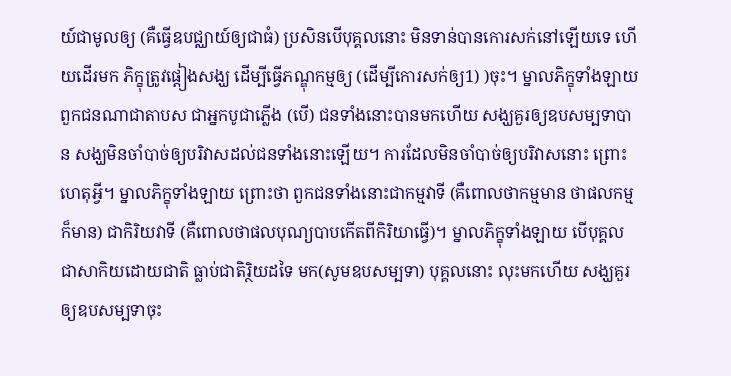យ៍ជាមូលឲ្យ (គឺធ្វើឧបជ្ឈាយ៍ឲ្យជាធំ) ប្រសិនបើបុគ្គលនោះ មិនទាន់បានកោរសក់នៅឡើយទេ ហើយដើរមក ភិក្ខុត្រូវផ្តៀងសង្ឃ ដើម្បីធ្វើភណ្ឌុកម្មឲ្យ (ដើម្បីកោរសក់ឲ្យ1) )ចុះ។ ម្នាលភិក្ខុទាំងឡាយ ពួកជនណាជាតាបស ជាអ្នកបូជាភ្លើង (បើ) ជនទាំងនោះបានមកហើយ សង្ឃគួរឲ្យឧបសម្បទាបាន សង្ឃមិនចាំបាច់ឲ្យបរិវាសដល់ជនទាំងនោះឡើយ។ ការដែលមិនចាំបាច់ឲ្យបរិវាសនោះ ព្រោះហេតុអ្វី។ ម្នាលភិក្ខុទាំងឡាយ ព្រោះថា ពួកជនទាំងនោះជាកម្មវាទី (គឺពោលថាកម្មមាន ថាផលកម្មក៏មាន) ជាកិរិយវាទី (គឺពោលថាផលបុណ្យបាបកើតពីកិរិយាធ្វើ)។ ម្នាលភិក្ខុទាំងឡាយ បើបុគ្គលជាសាកិយដោយជាតិ ធ្លាប់ជាតិរិ្ថយដទៃ មក(សូមឧបសម្បទា) បុគ្គលនោះ លុះមកហើយ សង្ឃគួរឲ្យឧបសម្បទាចុះ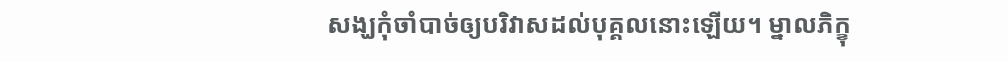សង្ឃកុំចាំបាច់ឲ្យបរិវាសដល់បុគ្គលនោះឡើយ។ ម្នាលភិក្ខុ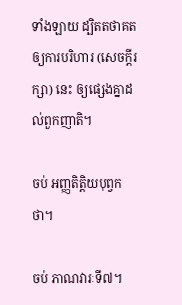ទាំងឡាយ ដ្បិតតថាគតឲ្យការបរិហារ (សេចក្តីរក្សា) នេះ ឲ្យផ្សេងគ្នាដល់ពួកញាតិ។

ចប់ អញ្ញតិត្តិយបុព្វកថា។

ចប់ ភាណវារៈទី៧។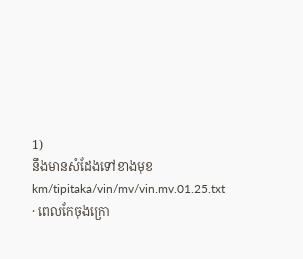1)
នឹងមានសំដែងទៅខាងមុខ
km/tipitaka/vin/mv/vin.mv.01.25.txt · ពេលកែចុងក្រោ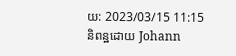យ: 2023/03/15 11:15 និពន្ឋដោយ Johann